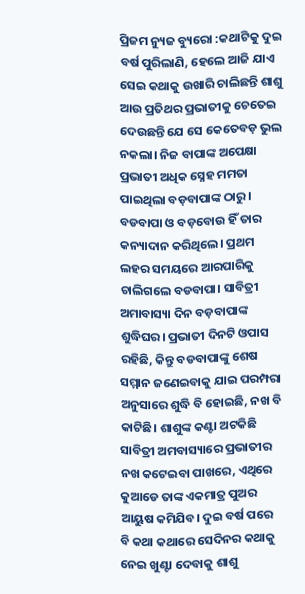ପ୍ରିଜମ ନ୍ୟୁଜ ବ୍ୟୁରୋ :କଥାଟିକୁ ଦୁଇ ବର୍ଷ ପୁରିଲାଣି, ହେଲେ ଆଜି ଯାଏ ସେଇ କଥାକୁ ଉଖାରି ଚାଲିଛନ୍ତି ଶାଶୁ ଆଉ ପ୍ରତିଥର ପ୍ରଭାତୀକୁ ଚେତେଇ ଦେଉଛନ୍ତି ଯେ ସେ କେତେବଡ଼ ଭୁଲ ନକଲା। ନିଜ ବାପାଙ୍କ ଅପେକ୍ଷା ପ୍ରଭାତୀ ଅଧିକ ସ୍ନେହ ମମତା ପାଇଥିଲା ବଡ଼ବାପାଙ୍କ ଠାରୁ। ବଡବାପା ଓ ବଡ଼ବୋଉ ହିଁ ତାର କନ୍ୟାଦାନ କରିଥିଲେ। ପ୍ରଥମ ଲହର ସମୟରେ ଆରପାରିକୁ ଚାଲିଗଲେ ବଡବାପା। ସାବିତ୍ରୀ ଅମାବାସ୍ୟା ଦିନ ବଡ଼ବାପାଙ୍କ ଶୁଦ୍ଧିଘର। ପ୍ରଭାତୀ ଦିନଟି ଓପାସ ରହିଛି, କିନ୍ତୁ ବଡବାପାଙ୍କୁ ଶେଷ ସମ୍ମାନ ଜଣେଇବାକୁ ଯାଇ ପରମ୍ପରା ଅନୁସାରେ ଶୁଦ୍ଧି ବି ହୋଇଛି, ନଖ ବି କାଟିଛି। ଶାଶୁଙ୍କ କଣ୍ଟା ଅଟକିଛି ସାବିତ୍ରୀ ଅମବାସ୍ୟାରେ ପ୍ରଭାତୀର ନଖ କଟେଇବା ପାଖରେ, ଏଥିରେ କୁଆଡେ ତାଙ୍କ ଏକମାତ୍ର ପୁଅର ଆୟୁଷ କମିଯିବ। ଦୁଇ ବର୍ଷ ପରେ ବି କଥା କଥାରେ ସେଦିନର କଥାକୁ ନେଇ ଖୁଣ୍ଟା ଦେବାକୁ ଶାଶୁ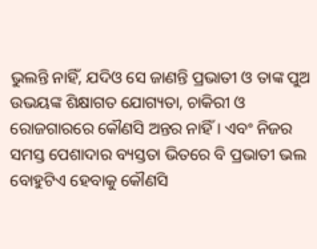ଭୁଲନ୍ତି ନାହିଁ, ଯଦିଓ ସେ ଜାଣନ୍ତି ପ୍ରଭାତୀ ଓ ତାଙ୍କ ପୁଅ ଉଭୟଙ୍କ ଶିକ୍ଷାଗତ ଯୋଗ୍ୟତା, ଚାକିରୀ ଓ ରୋଜଗାରରେ କୌଣସି ଅନ୍ତର ନାହିଁ। ଏବଂ ନିଜର ସମସ୍ତ ପେଶାଦାର ବ୍ୟସ୍ତତା ଭିତରେ ବି ପ୍ରଭାତୀ ଭଲ ବୋହୁଟିଏ ହେବାକୁ କୌଣସି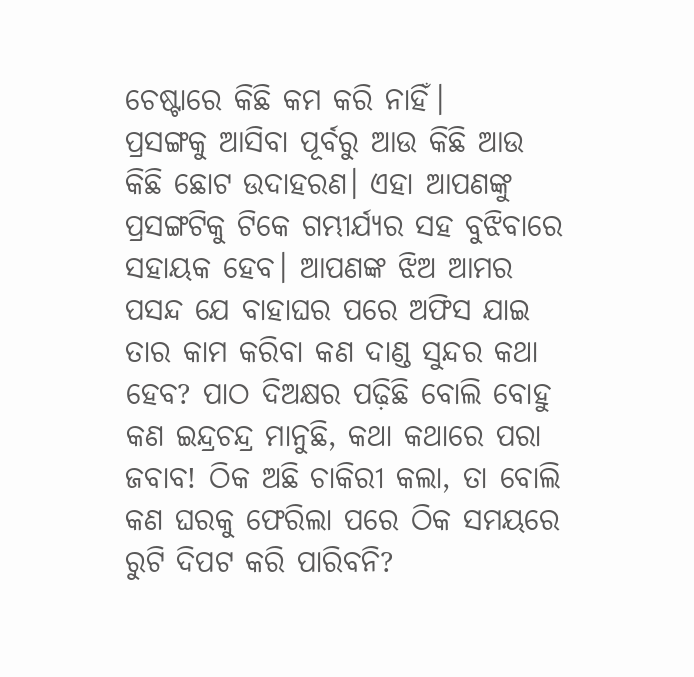ଚେଷ୍ଟାରେ କିଛି କମ କରି ନାହିଁ।
ପ୍ରସଙ୍ଗକୁ ଆସିବା ପୂର୍ବରୁ ଆଉ କିଛି ଆଉ କିଛି ଛୋଟ ଉଦାହରଣ। ଏହା ଆପଣଙ୍କୁ ପ୍ରସଙ୍ଗଟିକୁ ଟିକେ ଗମ୍ଭୀର୍ଯ୍ୟର ସହ ବୁଝିବାରେ ସହାୟକ ହେବ। ଆପଣଙ୍କ ଝିଅ ଆମର ପସନ୍ଦ ଯେ ବାହାଘର ପରେ ଅଫିସ ଯାଇ ତାର କାମ କରିବା କଣ ଦାଣ୍ଡ ସୁନ୍ଦର କଥା ହେବ? ପାଠ ଦିଅକ୍ଷର ପଢ଼ିଛି ବୋଲି ବୋହୁ କଣ ଇନ୍ଦ୍ରଚନ୍ଦ୍ର ମାନୁଛି, କଥା କଥାରେ ପରା ଜବାବ! ଠିକ ଅଛି ଚାକିରୀ କଲା, ତା ବୋଲି କଣ ଘରକୁ ଫେରିଲା ପରେ ଠିକ ସମୟରେ ରୁଟି ଦିପଟ କରି ପାରିବନି?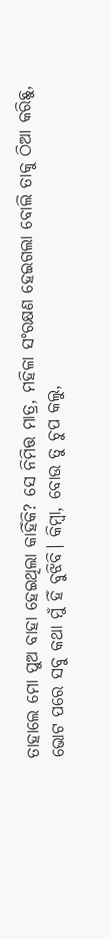ତାହାଲେ ମୋ ପୁଅ ବାହା ହେଇଥିଲା କାହିଁକି? ସେ ନିମିତ୍ତ ମାତ୍ର, ମହିଳା ସଂରକ୍ଷଣ ହେଇଗଲା ବୋଲି ତାକୁ ଠିଆ କରିଛୁ, ଭୋଟ ପରେ ସବୁ କଥା ମୁଁ ହିଁ ବୁଝିବି। କିମ୍ଵା, ବୋଉ ତୁ ଚୁପ କଲୁ,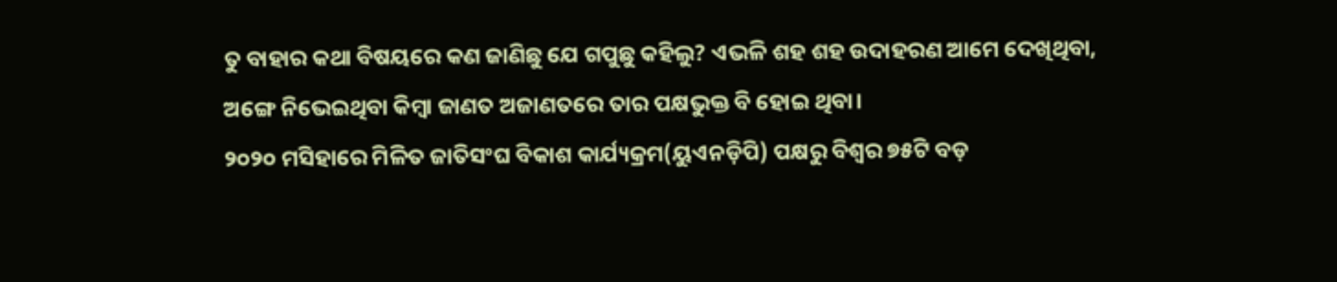ତୁ ବାହାର କଥା ବିଷୟରେ କଣ ଜାଣିଛୁ ଯେ ଗପୁଛୁ କହିଲୁ? ଏଭଳି ଶହ ଶହ ଉଦାହରଣ ଆମେ ଦେଖିଥିବା, ଅଙ୍ଗେ ନିଭେଇଥିବା କିମ୍ବା ଜାଣତ ଅଜାଣତରେ ତାର ପକ୍ଷଭୁକ୍ତ ବି ହୋଇ ଥିବା।
୨୦୨୦ ମସିହାରେ ମିଳିତ ଜାତିସଂଘ ବିକାଶ କାର୍ଯ୍ୟକ୍ରମ(ୟୁଏନଡ଼ିପି) ପକ୍ଷରୁ ବିଶ୍ୱର ୭୫ଟି ବଡ଼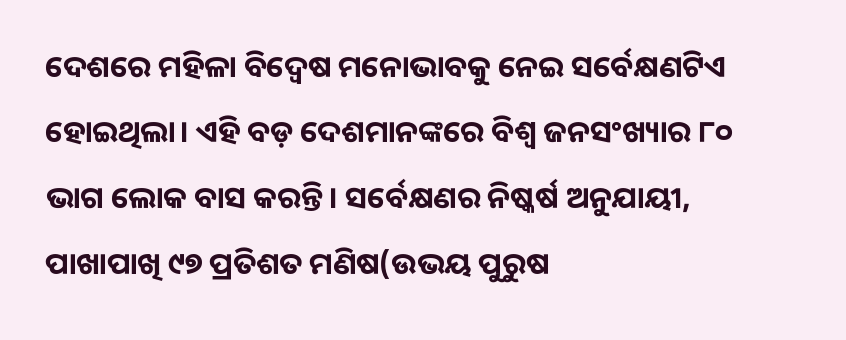ଦେଶରେ ମହିଳା ବିଦ୍ୱେଷ ମନୋଭାବକୁ ନେଇ ସର୍ବେକ୍ଷଣଟିଏ ହୋଇଥିଲା। ଏହି ବଡ଼ ଦେଶମାନଙ୍କରେ ବିଶ୍ୱ ଜନସଂଖ୍ୟାର ୮୦ ଭାଗ ଲୋକ ବାସ କରନ୍ତି। ସର୍ବେକ୍ଷଣର ନିଷ୍କର୍ଷ ଅନୁଯାୟୀ, ପାଖାପାଖି ୯୭ ପ୍ରତିଶତ ମଣିଷ(ଉଭୟ ପୁରୁଷ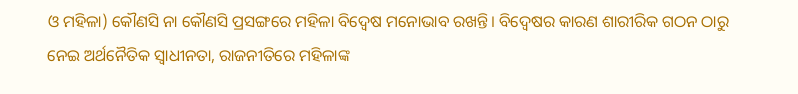ଓ ମହିଳା) କୌଣସି ନା କୌଣସି ପ୍ରସଙ୍ଗରେ ମହିଳା ବିଦ୍ୱେଷ ମନୋଭାବ ରଖନ୍ତି। ବିଦ୍ୱେଷର କାରଣ ଶାରୀରିକ ଗଠନ ଠାରୁ ନେଇ ଅର୍ଥନୈତିକ ସ୍ୱାଧୀନତା, ରାଜନୀତିରେ ମହିଳାଙ୍କ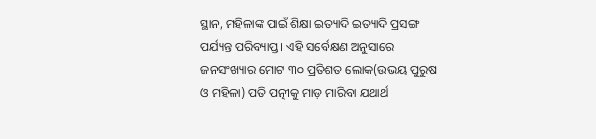ସ୍ଥାନ, ମହିଳାଙ୍କ ପାଇଁ ଶିକ୍ଷା ଇତ୍ୟାଦି ଇତ୍ୟାଦି ପ୍ରସଙ୍ଗ ପର୍ଯ୍ୟନ୍ତ ପରିବ୍ୟାପ୍ତ। ଏହି ସର୍ବେକ୍ଷଣ ଅନୁସାରେ ଜନସଂଖ୍ୟାର ମୋଟ ୩୦ ପ୍ରତିଶତ ଲୋକ(ଉଭୟ ପୁରୁଷ ଓ ମହିଳା) ପତି ପତ୍ନୀକୁ ମାଡ଼ ମାରିବା ଯଥାର୍ଥ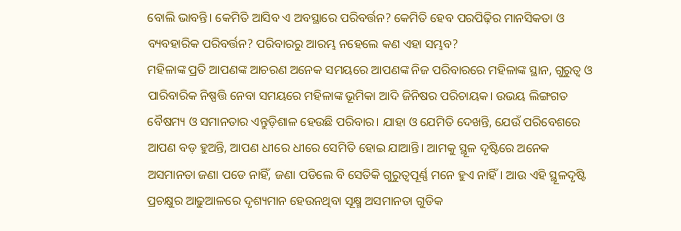ବୋଲି ଭାବନ୍ତି। କେମିତି ଆସିବ ଏ ଅବସ୍ଥାରେ ପରିବର୍ତ୍ତନ? କେମିତି ହେବ ପରପିଢ଼ିର ମାନସିକତା ଓ ବ୍ୟବହାରିକ ପରିବର୍ତ୍ତନ? ପରିବାରରୁ ଆରମ୍ଭ ନହେଲେ କଣ ଏହା ସମ୍ଭବ?
ମହିଳାଙ୍କ ପ୍ରତି ଆପଣଙ୍କ ଆଚରଣ ଅନେକ ସମୟରେ ଆପଣଙ୍କ ନିଜ ପରିବାରରେ ମହିଳାଙ୍କ ସ୍ଥାନ, ଗୁରୁତ୍ୱ ଓ ପାରିବାରିକ ନିଷ୍ପତ୍ତି ନେବା ସମୟରେ ମହିଳାଙ୍କ ଭୂମିକା ଆଦି ଜିନିଷର ପରିଚାୟକ। ଉଭୟ ଲିଙ୍ଗଗତ ବୈଷମ୍ୟ ଓ ସମାନତାର ଏନ୍ତୁଡ଼ିଶାଳ ହେଉଛି ପରିବାର। ଯାହା ଓ ଯେମିତି ଦେଖନ୍ତି, ଯେଉଁ ପରିବେଶରେ ଆପଣ ବଡ଼ ହୁଅନ୍ତି, ଆପଣ ଧୀରେ ଧୀରେ ସେମିତି ହୋଇ ଯାଆନ୍ତି। ଆମକୁ ସ୍ଥୂଳ ଦୃଷ୍ଟିରେ ଅନେକ ଅସମାନତା ଜଣା ପଡେ ନାହିଁ, ଜଣା ପଡିଲେ ବି ସେତିକି ଗୁରୁତ୍ୱପୂର୍ଣ୍ଣ ମନେ ହୁଏ ନାହିଁ। ଆଉ ଏହି ସ୍ଥୂଳଦୃଷ୍ଟି ପ୍ରଚକ୍ଷୁର ଆଢୁଆଳରେ ଦୃଶ୍ୟମାନ ହେଉନଥିବା ସୂକ୍ଷ୍ମ ଅସମାନତା ଗୁଡିକ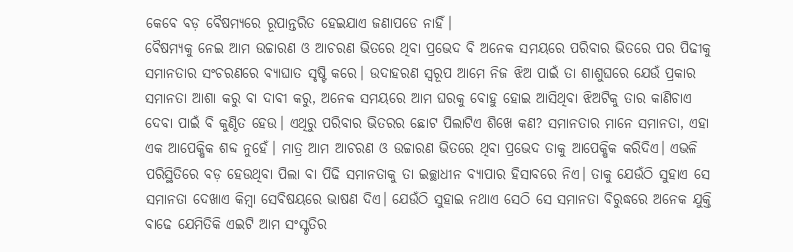କେବେ ବଡ଼ ବୈଷମ୍ୟରେ ରୂପାନ୍ତରିତ ହେଇଯାଏ ଜଣାପଡେ ନାହିଁ।
ବୈଷମ୍ୟକୁ ନେଇ ଆମ ଉଚ୍ଚାରଣ ଓ ଆଚରଣ ଭିତରେ ଥିବା ପ୍ରଭେଦ ବି ଅନେକ ସମୟରେ ପରିବାର ଭିତରେ ପର ପିଢୀକୁ ସମାନତାର ସଂଚରଣରେ ବ୍ୟାଘାତ ସୃଷ୍ଟି କରେ। ଉଦାହରଣ ସ୍ୱରୂପ ଆମେ ନିଜ ଝିଅ ପାଇଁ ତା ଶାଶୁଘରେ ଯେଉଁ ପ୍ରକାର ସମାନତା ଆଶା କରୁ ବା ଦାବୀ କରୁ, ଅନେକ ସମୟରେ ଆମ ଘରକୁ ବୋହୁ ହୋଇ ଆସିଥିବା ଝିଅଟିକୁ ତାର କାଣିଚାଏ ଦେବା ପାଇଁ ବି କୁଣ୍ଠିତ ହେଉ। ଏଥିରୁ ପରିବାର ଭିତରର ଛୋଟ ପିଲାଟିଏ ଶିଖେ କଣ? ସମାନତାର ମାନେ ସମାନତା, ଏହା ଏକ ଆପେକ୍ଷିକ ଶବ୍ଦ ନୁହେଁ। ମାତ୍ର ଆମ ଆଚରଣ ଓ ଉଚ୍ଚାରଣ ଭିତରେ ଥିବା ପ୍ରଭେଦ ତାକୁ ଆପେକ୍ଷିକ କରିଦିଏ। ଏଭଳି ପରିସ୍ଥିତିରେ ବଡ଼ ହେଉଥିବା ପିଲା ବା ପିଢି ସମାନତାକୁ ତା ଇଚ୍ଛାଧୀନ ବ୍ୟାପାର ହିସାବରେ ନିଏ। ତାକୁ ଯେଉଁଠି ସୁହାଏ ସେ ସମାନତା ଦେଖାଏ କିମ୍ବା ସେବିଷୟରେ ଭାଷଣ ଦିଏ। ଯେଉଁଠି ସୁହାଇ ନଥାଏ ସେଠି ସେ ସମାନତା ବିରୁଦ୍ଧରେ ଅନେକ ଯୁକ୍ତି ବାଢେ ଯେମିତିକି ଏଇଟି ଆମ ସଂସ୍କୃତିର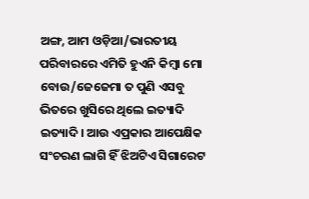ଅଙ୍ଗ, ଆମ ଓଡ଼ିଆ/ଭାରତୀୟ ପରିବାରରେ ଏମିତି ହୁଏନି କିମ୍ବା ମୋ ବୋଉ/ଜେଜେମା ତ ପୁଣି ଏସବୁ ଭିତରେ ଖୁସିରେ ଥିଲେ ଇତ୍ୟାଦି ଇତ୍ୟାଦି। ଆଉ ଏପ୍ରକାର ଆପେକ୍ଷିକ ସଂଚରଣ ଲାଗି ହିଁ ଝିଅଟିଏ ସିଗାରେଟ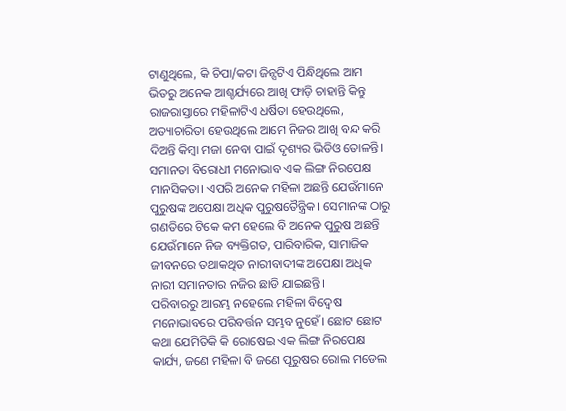ଟାଣୁଥିଲେ, କି ଚିପା/କଟା ଜିନ୍ସଟିଏ ପିନ୍ଧିଥିଲେ ଆମ ଭିତରୁ ଅନେକ ଆଶ୍ଚର୍ଯ୍ୟରେ ଆଖି ଫାଡ଼ି ଚାହାନ୍ତି କିନ୍ତୁ ରାଜରାସ୍ତାରେ ମହିଳାଟିଏ ଧର୍ଷିତା ହେଉଥିଲେ, ଅତ୍ୟାଚାରିତା ହେଉଥିଲେ ଆମେ ନିଜର ଆଖି ବନ୍ଦ କରି ଦିଅନ୍ତି କିମ୍ବା ମଜା ନେବା ପାଇଁ ଦୃଶ୍ୟର ଭିଡିଓ ତୋଳନ୍ତି।
ସମାନତା ବିରୋଧୀ ମନୋଭାବ ଏକ ଲିଙ୍ଗ ନିରପେକ୍ଷ ମାନସିକତା। ଏପରି ଅନେକ ମହିଳା ଅଛନ୍ତି ଯେଉଁମାନେ ପୁରୁଷଙ୍କ ଅପେକ୍ଷା ଅଧିକ ପୁରୁଷତୈନ୍ତ୍ରିକ। ସେମାନଙ୍କ ଠାରୁ ଗଣତିରେ ଟିକେ କମ ହେଲେ ବି ଅନେକ ପୁରୁଷ ଅଛନ୍ତି ଯେଉଁମାନେ ନିଜ ବ୍ୟକ୍ତିଗତ, ପାରିବାରିକ, ସାମାଜିକ ଜୀବନରେ ତଥାକଥିତ ନାରୀବାଦୀଙ୍କ ଅପେକ୍ଷା ଅଧିକ ନାରୀ ସମାନତାର ନଜିର ଛାଡି ଯାଇଛନ୍ତି।
ପରିବାରରୁ ଆରମ୍ଭ ନହେଲେ ମହିଳା ବିଦ୍ୱେଷ ମନୋଭାବରେ ପରିବର୍ତ୍ତନ ସମ୍ଭବ ନୁହେଁ। ଛୋଟ ଛୋଟ କଥା ଯେମିତିକି କି ରୋଷେଇ ଏକ ଲିଙ୍ଗ ନିରପେକ୍ଷ କାର୍ଯ୍ୟ, ଜଣେ ମହିଳା ବି ଜଣେ ପୂରୁଷର ରୋଲ ମଡେଲ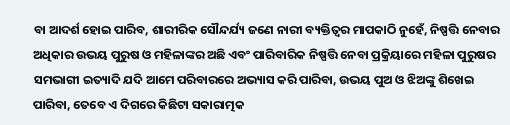ବା ଆଦର୍ଶ ହୋଇ ପାରିବ, ଶାରୀରିକ ସୌନ୍ଦର୍ଯ୍ୟ ଜଣେ ନାରୀ ବ୍ୟକ୍ତିତ୍ୱର ମାପକାଠି ନୁହେଁ, ନିଷ୍ପତ୍ତି ନେବାର ଅଧିକାର ଉଭୟ ପୁରୁଷ ଓ ମହିଳାଙ୍କର ଅଛି ଏବଂ ପାରିବାରିକ ନିଷ୍ପତ୍ତି ନେବା ପ୍ରକ୍ରିୟାରେ ମହିଳା ପୁରୁଷର ସମଭାଗୀ ଇତ୍ୟାଦି ଯଦି ଆମେ ପରିବାରରେ ଅଭ୍ୟାସ କରି ପାରିବା, ଉଭୟ ପୁଅ ଓ ଝିଅଙ୍କୁ ଶିଖେଇ ପାରିବା, ତେବେ ଏ ଦିଗରେ କିଛିଟା ସକାରାତ୍ମକ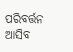ପରିବର୍ତ୍ତନ ଆସିବ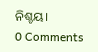ନିଶ୍ଚୟ।
0 Comments